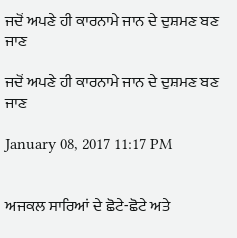ਜਦੋਂ ਅਪਣੇ ਹੀ ਕਾਰਨਾਮੇ ਜਾਨ ਦੇ ਦੁਸ਼ਮਣ ਬਣ ਜਾਣ

ਜਦੋਂ ਅਪਣੇ ਹੀ ਕਾਰਨਾਮੇ ਜਾਨ ਦੇ ਦੁਸ਼ਮਣ ਬਣ ਜਾਣ

January 08, 2017 11:17 PM


ਅਜਕਲ ਸਾਰਿਆਂ ਦੇ ਛੋਟੇ-ਛੋਟੇ ਅਤੇ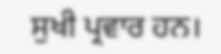ਸੁਖੀ ਪ੍ਰਵਾਰ ਹਨ।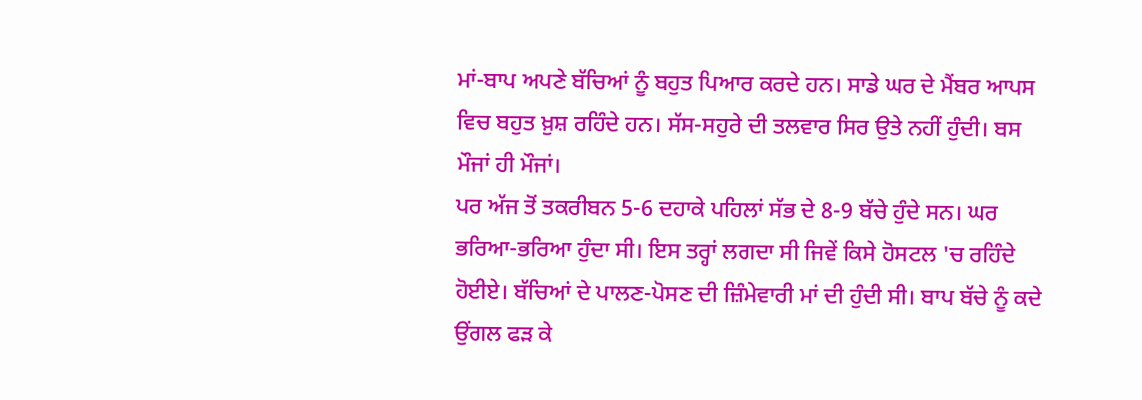ਮਾਂ-ਬਾਪ ਅਪਣੇ ਬੱਚਿਆਂ ਨੂੰ ਬਹੁਤ ਪਿਆਰ ਕਰਦੇ ਹਨ। ਸਾਡੇ ਘਰ ਦੇ ਮੈਂਬਰ ਆਪਸ ਵਿਚ ਬਹੁਤ ਖ਼ੁਸ਼ ਰਹਿੰਦੇ ਹਨ। ਸੱਸ-ਸਹੁਰੇ ਦੀ ਤਲਵਾਰ ਸਿਰ ਉਤੇ ਨਹੀਂ ਹੁੰਦੀ। ਬਸ ਮੌਜਾਂ ਹੀ ਮੌਜਾਂ।
ਪਰ ਅੱਜ ਤੋਂ ਤਕਰੀਬਨ 5-6 ਦਹਾਕੇ ਪਹਿਲਾਂ ਸੱਭ ਦੇ 8-9 ਬੱਚੇ ਹੁੰਦੇ ਸਨ। ਘਰ ਭਰਿਆ-ਭਰਿਆ ਹੁੰਦਾ ਸੀ। ਇਸ ਤਰ੍ਹਾਂ ਲਗਦਾ ਸੀ ਜਿਵੇਂ ਕਿਸੇ ਹੋਸਟਲ 'ਚ ਰਹਿੰਦੇ ਹੋਈਏ। ਬੱਚਿਆਂ ਦੇ ਪਾਲਣ-ਪੋਸਣ ਦੀ ਜ਼ਿੰਮੇਵਾਰੀ ਮਾਂ ਦੀ ਹੁੰਦੀ ਸੀ। ਬਾਪ ਬੱਚੇ ਨੂੰ ਕਦੇ ਉਂਗਲ ਫੜ ਕੇ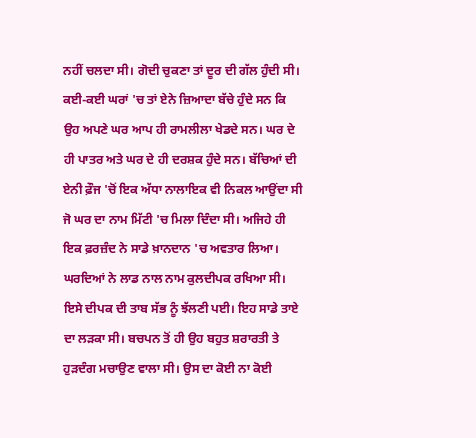ਨਹੀਂ ਚਲਦਾ ਸੀ। ਗੋਦੀ ਚੁਕਣਾ ਤਾਂ ਦੂਰ ਦੀ ਗੱਲ ਹੁੰਦੀ ਸੀ। ਕਈ-ਕਈ ਘਰਾਂ 'ਚ ਤਾਂ ਏਨੇ ਜ਼ਿਆਦਾ ਬੱਚੇ ਹੁੰਦੇ ਸਨ ਕਿ ਉਹ ਅਪਣੇ ਘਰ ਆਪ ਹੀ ਰਾਮਲੀਲਾ ਖੇਡਦੇ ਸਨ। ਘਰ ਦੇ ਹੀ ਪਾਤਰ ਅਤੇ ਘਰ ਦੇ ਹੀ ਦਰਸ਼ਕ ਹੁੰਦੇ ਸਨ। ਬੱਚਿਆਂ ਦੀ ਏਨੀ ਫ਼ੌਜ 'ਚੋਂ ਇਕ ਅੱਧਾ ਨਾਲਾਇਕ ਵੀ ਨਿਕਲ ਆਉਂਦਾ ਸੀ ਜੋ ਘਰ ਦਾ ਨਾਮ ਮਿੱਟੀ 'ਚ ਮਿਲਾ ਦਿੰਦਾ ਸੀ। ਅਜਿਹੇ ਹੀ ਇਕ ਫ਼ਰਜ਼ੰਦ ਨੇ ਸਾਡੇ ਖ਼ਾਨਦਾਨ 'ਚ ਅਵਤਾਰ ਲਿਆ। ਘਰਦਿਆਂ ਨੇ ਲਾਡ ਨਾਲ ਨਾਮ ਕੁਲਦੀਪਕ ਰਖਿਆ ਸੀ। ਇਸੇ ਦੀਪਕ ਦੀ ਤਾਬ ਸੱਭ ਨੂੰ ਝੱਲਣੀ ਪਈ। ਇਹ ਸਾਡੇ ਤਾਏ ਦਾ ਲੜਕਾ ਸੀ। ਬਚਪਨ ਤੋਂ ਹੀ ਉਹ ਬਹੁਤ ਸ਼ਰਾਰਤੀ ਤੇ ਹੁੜਦੰਗ ਮਚਾਉਣ ਵਾਲਾ ਸੀ। ਉਸ ਦਾ ਕੋਈ ਨਾ ਕੋਈ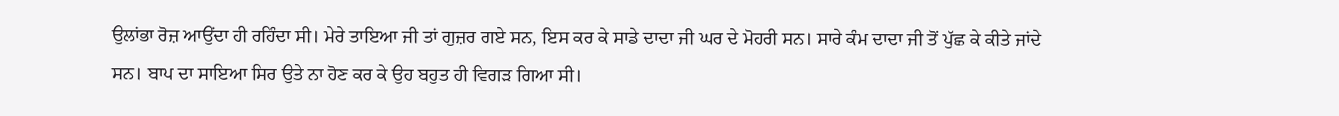ਉਲਾਂਭਾ ਰੋਜ਼ ਆਉਂਦਾ ਹੀ ਰਹਿੰਦਾ ਸੀ। ਮੇਰੇ ਤਾਇਆ ਜੀ ਤਾਂ ਗੁਜ਼ਰ ਗਏ ਸਨ, ਇਸ ਕਰ ਕੇ ਸਾਡੇ ਦਾਦਾ ਜੀ ਘਰ ਦੇ ਮੋਹਰੀ ਸਨ। ਸਾਰੇ ਕੰਮ ਦਾਦਾ ਜੀ ਤੋਂ ਪੁੱਛ ਕੇ ਕੀਤੇ ਜਾਂਦੇ ਸਨ। ਬਾਪ ਦਾ ਸਾਇਆ ਸਿਰ ਉਤੇ ਨਾ ਹੋਣ ਕਰ ਕੇ ਉਹ ਬਹੁਤ ਹੀ ਵਿਗੜ ਗਿਆ ਸੀ।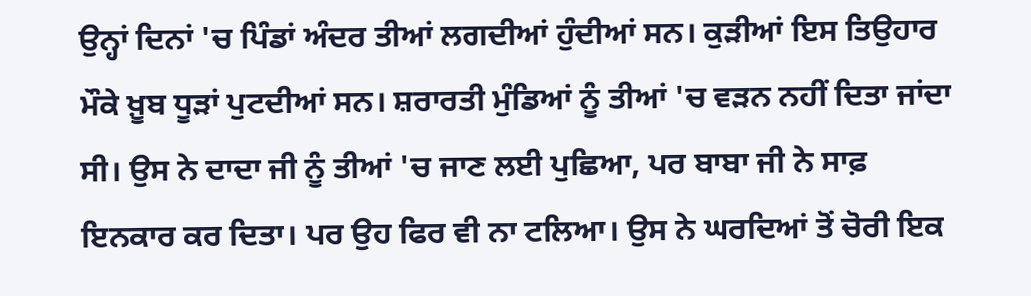ਉਨ੍ਹਾਂ ਦਿਨਾਂ 'ਚ ਪਿੰਡਾਂ ਅੰਦਰ ਤੀਆਂ ਲਗਦੀਆਂ ਹੁੰਦੀਆਂ ਸਨ। ਕੁੜੀਆਂ ਇਸ ਤਿਉਹਾਰ ਮੌਕੇ ਖ਼ੂਬ ਧੂੜਾਂ ਪੁਟਦੀਆਂ ਸਨ। ਸ਼ਰਾਰਤੀ ਮੁੰਡਿਆਂ ਨੂੰ ਤੀਆਂ 'ਚ ਵੜਨ ਨਹੀਂ ਦਿਤਾ ਜਾਂਦਾ ਸੀ। ਉਸ ਨੇ ਦਾਦਾ ਜੀ ਨੂੰ ਤੀਆਂ 'ਚ ਜਾਣ ਲਈ ਪੁਛਿਆ, ਪਰ ਬਾਬਾ ਜੀ ਨੇ ਸਾਫ਼ ਇਨਕਾਰ ਕਰ ਦਿਤਾ। ਪਰ ਉਹ ਫਿਰ ਵੀ ਨਾ ਟਲਿਆ। ਉਸ ਨੇ ਘਰਦਿਆਂ ਤੋਂ ਚੋਰੀ ਇਕ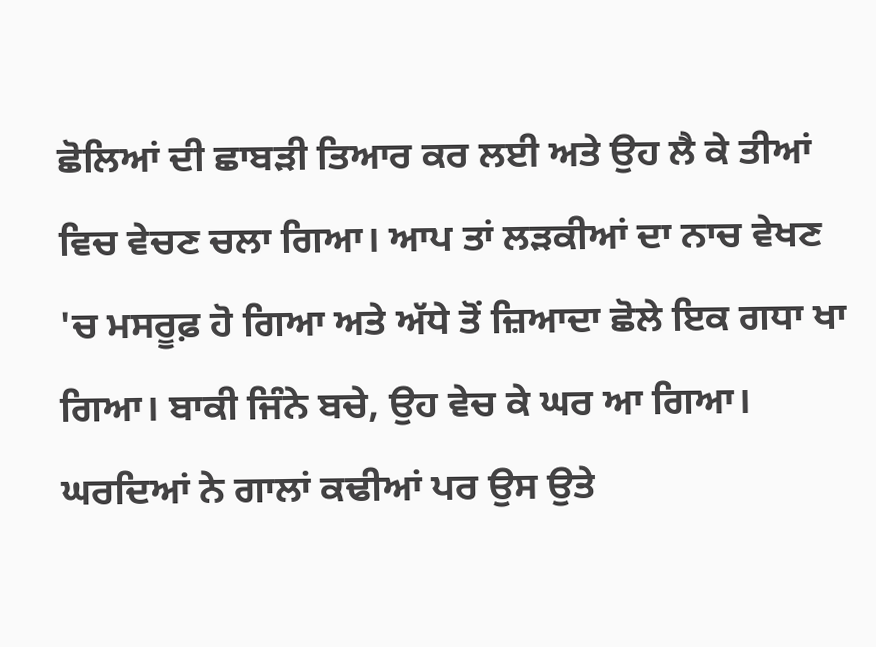ਛੋਲਿਆਂ ਦੀ ਛਾਬੜੀ ਤਿਆਰ ਕਰ ਲਈ ਅਤੇ ਉਹ ਲੈ ਕੇ ਤੀਆਂ ਵਿਚ ਵੇਚਣ ਚਲਾ ਗਿਆ। ਆਪ ਤਾਂ ਲੜਕੀਆਂ ਦਾ ਨਾਚ ਵੇਖਣ 'ਚ ਮਸਰੂਫ਼ ਹੋ ਗਿਆ ਅਤੇ ਅੱਧੇ ਤੋਂ ਜ਼ਿਆਦਾ ਛੋਲੇ ਇਕ ਗਧਾ ਖਾ ਗਿਆ। ਬਾਕੀ ਜਿੰਨੇ ਬਚੇ, ਉਹ ਵੇਚ ਕੇ ਘਰ ਆ ਗਿਆ। ਘਰਦਿਆਂ ਨੇ ਗਾਲਾਂ ਕਢੀਆਂ ਪਰ ਉਸ ਉਤੇ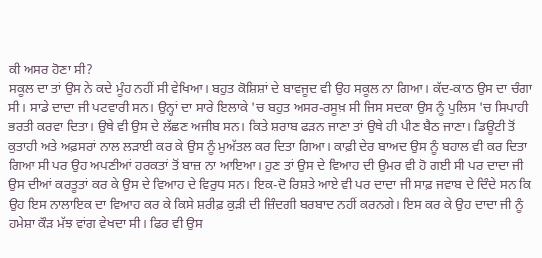ਕੀ ਅਸਰ ਹੋਣਾ ਸੀ?
ਸਕੂਲ ਦਾ ਤਾਂ ਉਸ ਨੇ ਕਦੇ ਮੂੰਹ ਨਹੀਂ ਸੀ ਵੇਖਿਆ। ਬਹੁਤ ਕੋਸ਼ਿਸ਼ਾਂ ਦੇ ਬਾਵਜੂਦ ਵੀ ਉਹ ਸਕੂਲ ਨਾ ਗਿਆ। ਕੱਦ-ਕਾਠ ਉਸ ਦਾ ਚੰਗਾ ਸੀ। ਸਾਡੇ ਦਾਦਾ ਜੀ ਪਟਵਾਰੀ ਸਨ। ਉਨ੍ਹਾਂ ਦਾ ਸਾਰੇ ਇਲਾਕੇ 'ਚ ਬਹੁਤ ਅਸਰ-ਰਸੂਖ਼ ਸੀ ਜਿਸ ਸਦਕਾ ਉਸ ਨੂੰ ਪੁਲਿਸ 'ਚ ਸਿਪਾਹੀ ਭਰਤੀ ਕਰਵਾ ਦਿਤਾ। ਉਥੇ ਵੀ ਉਸ ਦੇ ਲੱਛਣ ਅਜੀਬ ਸਨ। ਕਿਤੇ ਸ਼ਰਾਬ ਫੜਨ ਜਾਣਾ ਤਾਂ ਉਥੇ ਹੀ ਪੀਣ ਬੈਠ ਜਾਣਾ। ਡਿਊਟੀ ਤੋਂ ਕੁਤਾਹੀ ਅਤੇ ਅਫ਼ਸਰਾਂ ਨਾਲ ਲੜਾਈ ਕਰ ਕੇ ਉਸ ਨੂੰ ਮੁਅੱਤਲ ਕਰ ਦਿਤਾ ਗਿਆ। ਕਾਫ਼ੀ ਦੇਰ ਬਾਅਦ ਉਸ ਨੂੰ ਬਹਾਲ ਵੀ ਕਰ ਦਿਤਾ ਗਿਆ ਸੀ ਪਰ ਉਹ ਅਪਣੀਆਂ ਹਰਕਤਾਂ ਤੋਂ ਬਾਜ਼ ਨਾ ਆਇਆ। ਹੁਣ ਤਾਂ ਉਸ ਦੇ ਵਿਆਹ ਦੀ ਉਮਰ ਵੀ ਹੋ ਗਈ ਸੀ ਪਰ ਦਾਦਾ ਜੀ ਉਸ ਦੀਆਂ ਕਰਤੂਤਾਂ ਕਰ ਕੇ ਉਸ ਦੇ ਵਿਆਹ ਦੇ ਵਿਰੁਧ ਸਨ। ਇਕ-ਦੋ ਰਿਸ਼ਤੇ ਆਏ ਵੀ ਪਰ ਦਾਦਾ ਜੀ ਸਾਫ਼ ਜਵਾਬ ਦੇ ਦਿੰਦੇ ਸਨ ਕਿ ਉਹ ਇਸ ਨਾਲਾਇਕ ਦਾ ਵਿਆਹ ਕਰ ਕੇ ਕਿਸੇ ਸ਼ਰੀਫ਼ ਕੁੜੀ ਦੀ ਜ਼ਿੰਦਗੀ ਬਰਬਾਦ ਨਹੀਂ ਕਰਨਗੇ। ਇਸ ਕਰ ਕੇ ਉਹ ਦਾਦਾ ਜੀ ਨੂੰ ਹਮੇਸ਼ਾ ਕੌੜ ਮੱਝ ਵਾਂਗ ਵੇਖਦਾ ਸੀ। ਫਿਰ ਵੀ ਉਸ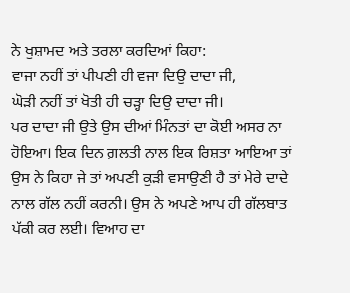ਨੇ ਖੁਸ਼ਾਮਦ ਅਤੇ ਤਰਲਾ ਕਰਦਿਆਂ ਕਿਹਾ:
ਵਾਜਾ ਨਹੀਂ ਤਾਂ ਪੀਪਣੀ ਹੀ ਵਜਾ ਦਿਉ ਦਾਦਾ ਜੀ,
ਘੋੜੀ ਨਹੀਂ ਤਾਂ ਖੋਤੀ ਹੀ ਚੜ੍ਹਾ ਦਿਉ ਦਾਦਾ ਜੀ।
ਪਰ ਦਾਦਾ ਜੀ ਉਤੇ ਉਸ ਦੀਆਂ ਮਿੰਨਤਾਂ ਦਾ ਕੋਈ ਅਸਰ ਨਾ ਹੋਇਆ। ਇਕ ਦਿਨ ਗ਼ਲਤੀ ਨਾਲ ਇਕ ਰਿਸ਼ਤਾ ਆਇਆ ਤਾਂ ਉਸ ਨੇ ਕਿਹਾ ਜੇ ਤਾਂ ਅਪਣੀ ਕੁੜੀ ਵਸਾਉਣੀ ਹੈ ਤਾਂ ਮੇਰੇ ਦਾਦੇ ਨਾਲ ਗੱਲ ਨਹੀਂ ਕਰਨੀ। ਉਸ ਨੇ ਅਪਣੇ ਆਪ ਹੀ ਗੱਲਬਾਤ ਪੱਕੀ ਕਰ ਲਈ। ਵਿਆਹ ਦਾ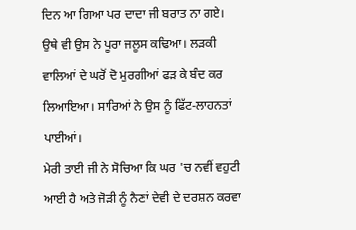ਦਿਨ ਆ ਗਿਆ ਪਰ ਦਾਦਾ ਜੀ ਬਰਾਤ ਨਾ ਗਏ। ਉਥੇ ਵੀ ਉਸ ਨੇ ਪੂਰਾ ਜਲੂਸ ਕਢਿਆ। ਲੜਕੀ ਵਾਲਿਆਂ ਦੇ ਘਰੋਂ ਦੋ ਮੁਰਗੀਆਂ ਫੜ ਕੇ ਬੰਦ ਕਰ ਲਿਆਇਆ। ਸਾਰਿਆਂ ਨੇ ਉਸ ਨੂੰ ਫਿੱਟ-ਲਾਹਨਤਾਂ ਪਾਈਆਂ।
ਮੇਰੀ ਤਾਈ ਜੀ ਨੇ ਸੋਚਿਆ ਕਿ ਘਰ 'ਚ ਨਵੀਂ ਵਹੁਟੀ ਆਈ ਹੈ ਅਤੇ ਜੋੜੀ ਨੂੰ ਨੈਣਾਂ ਦੇਵੀ ਦੇ ਦਰਸ਼ਨ ਕਰਵਾ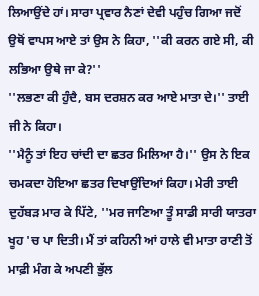ਲਿਆਉਂਦੇ ਹਾਂ। ਸਾਰਾ ਪ੍ਰਵਾਰ ਨੈਣਾਂ ਦੇਵੀ ਪਹੁੰਚ ਗਿਆ ਜਦੋਂ ਉਥੋਂ ਵਾਪਸ ਆਏ ਤਾਂ ਉਸ ਨੇ ਕਿਹਾ, ''ਕੀ ਕਰਨ ਗਏ ਸੀ, ਕੀ ਲਭਿਆ ਉਥੇ ਜਾ ਕੇ?''
''ਲਭਣਾ ਕੀ ਹੁੰਦੈ, ਬਸ ਦਰਸ਼ਨ ਕਰ ਆਏ ਮਾਤਾ ਦੇ।'' ਤਾਈ ਜੀ ਨੇ ਕਿਹਾ।
''ਮੈਨੂੰ ਤਾਂ ਇਹ ਚਾਂਦੀ ਦਾ ਛਤਰ ਮਿਲਿਆ ਹੈ।'' ਉਸ ਨੇ ਇਕ ਚਮਕਦਾ ਹੋਇਆ ਛਤਰ ਦਿਖਾਉਂਦਿਆਂ ਕਿਹਾ। ਮੇਰੀ ਤਾਈ ਦੁਹੱਬੜ ਮਾਰ ਕੇ ਪਿੱਟੇ, ''ਮਰ ਜਾਣਿਆ ਤੂੰ ਸਾਡੀ ਸਾਰੀ ਯਾਤਰਾ ਖੂਹ 'ਚ ਪਾ ਦਿਤੀ। ਮੈਂ ਤਾਂ ਕਹਿਨੀ ਆਂ ਹਾਲੇ ਵੀ ਮਾਤਾ ਰਾਣੀ ਤੋਂ ਮਾਫ਼ੀ ਮੰਗ ਕੇ ਅਪਣੀ ਭੁੱਲ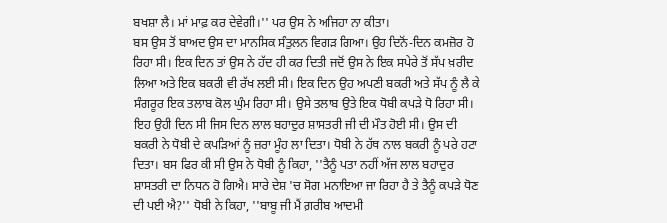ਬਖਸ਼ਾ ਲੈ। ਮਾਂ ਮਾਫ਼ ਕਰ ਦੇਵੇਗੀ।'' ਪਰ ਉਸ ਨੇ ਅਜਿਹਾ ਨਾ ਕੀਤਾ।
ਬਸ ਉਸ ਤੋਂ ਬਾਅਦ ਉਸ ਦਾ ਮਾਨਸਿਕ ਸੰਤੁਲਨ ਵਿਗੜ ਗਿਆ। ਉਹ ਦਿਨੋਂ-ਦਿਨ ਕਮਜ਼ੋਰ ਹੋ ਰਿਹਾ ਸੀ। ਇਕ ਦਿਨ ਤਾਂ ਉਸ ਨੇ ਹੱਦ ਹੀ ਕਰ ਦਿਤੀ ਜਦੋਂ ਉਸ ਨੇ ਇਕ ਸਪੇਰੇ ਤੋਂ ਸੱਪ ਖ਼ਰੀਦ ਲਿਆ ਅਤੇ ਇਕ ਬਕਰੀ ਵੀ ਰੱਖ ਲਈ ਸੀ। ਇਕ ਦਿਨ ਉਹ ਅਪਣੀ ਬਕਰੀ ਅਤੇ ਸੱਪ ਨੂੰ ਲੈ ਕੇ ਸੰਗਰੂਰ ਇਕ ਤਲਾਬ ਕੋਲ ਘੁੰਮ ਰਿਹਾ ਸੀ। ਉਸੇ ਤਲਾਬ ਉਤੇ ਇਕ ਧੋਬੀ ਕਪੜੇ ਧੋ ਰਿਹਾ ਸੀ। ਇਹ ਉਹੀ ਦਿਨ ਸੀ ਜਿਸ ਦਿਨ ਲਾਲ ਬਹਾਦੁਰ ਸ਼ਾਸਤਰੀ ਜੀ ਦੀ ਮੌਤ ਹੋਈ ਸੀ। ਉਸ ਦੀ ਬਕਰੀ ਨੇ ਧੋਬੀ ਦੇ ਕਪੜਿਆਂ ਨੂੰ ਜ਼ਰਾ ਮੂੰਹ ਲਾ ਦਿਤਾ। ਧੋਬੀ ਨੇ ਹੱਥ ਨਾਲ ਬਕਰੀ ਨੂੰ ਪਰੇ ਹਟਾ ਦਿਤਾ। ਬਸ ਫਿਰ ਕੀ ਸੀ ਉਸ ਨੇ ਧੋਬੀ ਨੂੰ ਕਿਹਾ, ''ਤੈਨੂੰ ਪਤਾ ਨਹੀਂ ਅੱਜ ਲਾਲ ਬਹਾਦੁਰ ਸ਼ਾਸਤਰੀ ਦਾ ਨਿਧਨ ਹੋ ਗਿਐ। ਸਾਰੇ ਦੇਸ਼ 'ਚ ਸੋਗ ਮਨਾਇਆ ਜਾ ਰਿਹਾ ਹੈ ਤੇ ਤੈਨੂੰ ਕਪੜੇ ਧੋਣ ਦੀ ਪਈ ਐ?'' ਧੋਬੀ ਨੇ ਕਿਹਾ, ''ਬਾਬੂ ਜੀ ਮੈਂ ਗ਼ਰੀਬ ਆਦਮੀ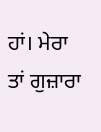ਹਾਂ। ਮੇਰਾ ਤਾਂ ਗੁਜ਼ਾਰਾ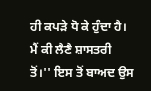ਹੀ ਕਪੜੇ ਧੋ ਕੇ ਹੁੰਦਾ ਹੈ। ਮੈਂ ਕੀ ਲੈਣੈ ਸ਼ਾਸਤਰੀ ਤੋਂ।'' ਇਸ ਤੋਂ ਬਾਅਦ ਉਸ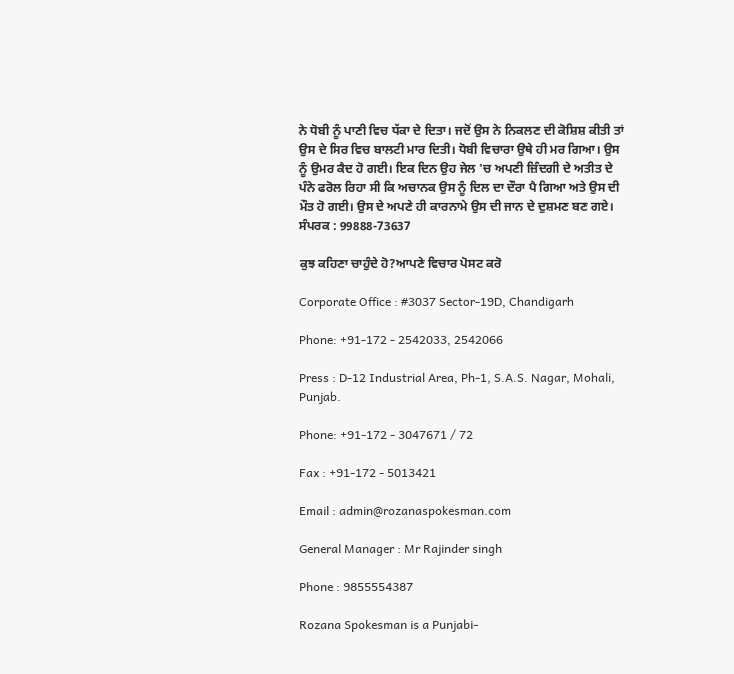ਨੇ ਧੋਬੀ ਨੂੰ ਪਾਣੀ ਵਿਚ ਧੱਕਾ ਦੇ ਦਿਤਾ। ਜਦੋਂ ਉਸ ਨੇ ਨਿਕਲਣ ਦੀ ਕੋਸ਼ਿਸ਼ ਕੀਤੀ ਤਾਂ ਉਸ ਦੇ ਸਿਰ ਵਿਚ ਬਾਲਟੀ ਮਾਰ ਦਿਤੀ। ਧੋਬੀ ਵਿਚਾਰਾ ਉਥੇ ਹੀ ਮਰ ਗਿਆ। ਉਸ ਨੂੰ ਉਮਰ ਕੈਦ ਹੋ ਗਈ। ਇਕ ਦਿਨ ਉਹ ਜੇਲ 'ਚ ਅਪਣੀ ਜ਼ਿੰਦਗੀ ਦੇ ਅਤੀਤ ਦੇ ਪੰਨੇ ਫਰੋਲ ਰਿਹਾ ਸੀ ਕਿ ਅਚਾਨਕ ਉਸ ਨੂੰ ਦਿਲ ਦਾ ਦੌਰਾ ਪੈ ਗਿਆ ਅਤੇ ਉਸ ਦੀ ਮੌਤ ਹੋ ਗਈ। ਉਸ ਦੇ ਅਪਣੇ ਹੀ ਕਾਰਨਾਮੇ ਉਸ ਦੀ ਜਾਨ ਦੇ ਦੁਸ਼ਮਣ ਬਣ ਗਏ।
ਸੰਪਰਕ : 99888-73637

ਕੁਝ ਕਹਿਣਾ ਚਾਹੁੰਦੇ ਹੋ?ਆਪਣੇ ਵਿਚਾਰ ਪੋਸਟ ਕਰੋ

Corporate Office : #3037 Sector-19D, Chandigarh

Phone: +91-172 - 2542033, 2542066

Press : D-12 Industrial Area, Ph-1, S.A.S. Nagar, Mohali, Punjab.

Phone: +91-172 - 3047671 / 72

Fax : +91-172 - 5013421

Email : admin@rozanaspokesman.com

General Manager : Mr Rajinder singh

Phone : 9855554387

Rozana Spokesman is a Punjabi-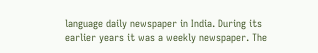language daily newspaper in India. During its earlier years it was a weekly newspaper. The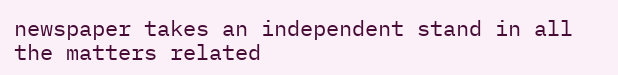newspaper takes an independent stand in all the matters related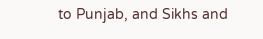to Punjab, and Sikhs and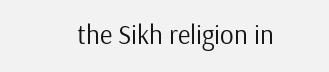the Sikh religion in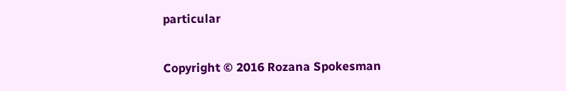particular

Copyright © 2016 Rozana Spokesman